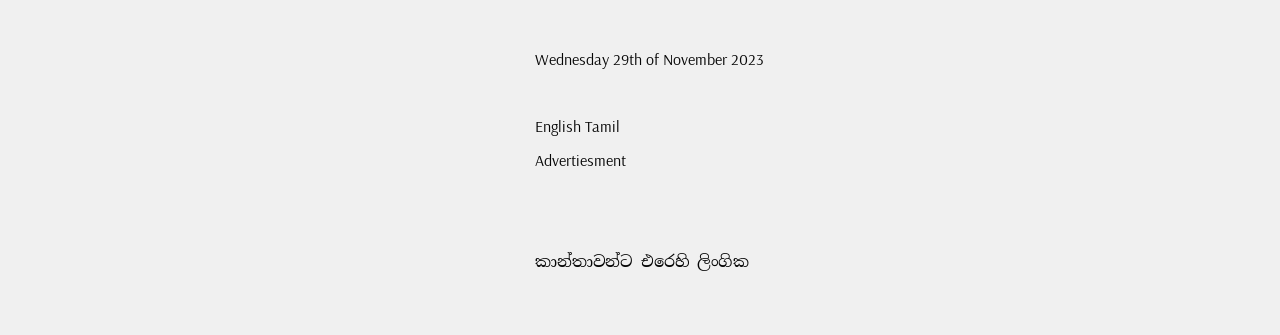Wednesday 29th of November 2023

English Tamil
Advertiesment


කාන්තාවන්ට එරෙහි ලිංගික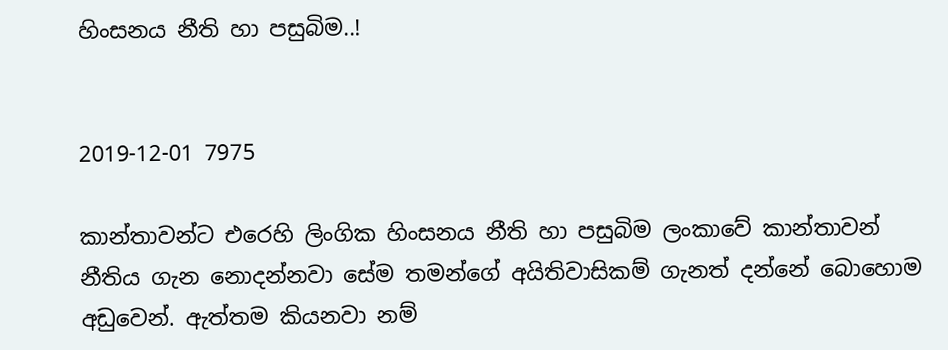හිංසනය නීති හා පසුබිම..!


2019-12-01 7975

කාන්තාවන්ට එරෙහි ලිංගික හිංසනය නීති හා පසුබිම ලංකාවේ කාන්තාවන් නීතිය ගැන නොදන්නවා සේම තමන්ගේ අයිතිවාසිකම් ගැනත් දන්නේ බොහොම අඩුවෙන්. ඇත්තම කියනවා නම්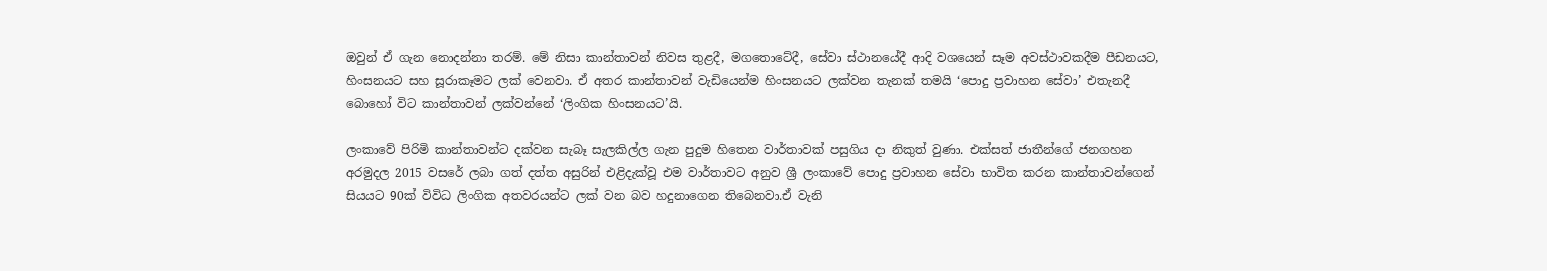ඔවුන් ඒ ගැන නොදන්නා තරම්. මේ නිසා කාන්තාවන් නිවස තුළදී, මගතොටේදී, සේවා ස්ථානයේදී ආදි වශයෙන් සෑම අවස්ථාවකදීම පීඩනයට, හිංසනයට සහ සූරාකෑමට ලක් වෙනවා. ඒ අතර කාන්තාවන් වැඩියෙන්ම හිංසනයට ලක්වන තැනක් තමයි ‘පොදු ප්‍රවාහන සේවා’ එතැනදී බොහෝ විට කාන්තාවන් ලක්වන්නේ ‘ලිංගික හිංසනයට’යි.

ලංකාවේ පිරිමි කාන්තාවන්ට දක්වන සැබෑ සැලකිල්ල ගැන පුදුම හිතෙන වාර්තාවක් පසුගිය දා නිකුත් වුණා. එක්සත් ජාතීන්ගේ ජනගහන අරමුදල 2015 වසරේ ලබා ගත් දත්ත අසුරින් එළිදැක්වූ එම වාර්තාවට අනුව ශ්‍රී ලංකාවේ පොදු ප්‍රවාහන සේවා භාවිත කරන කාන්තාවන්ගෙන් සියයට 90ක් විවිධ ලිංගික අතවරයන්ට ලක් වන බව හදුනාගෙන තිබෙනවා.ඒ වැනි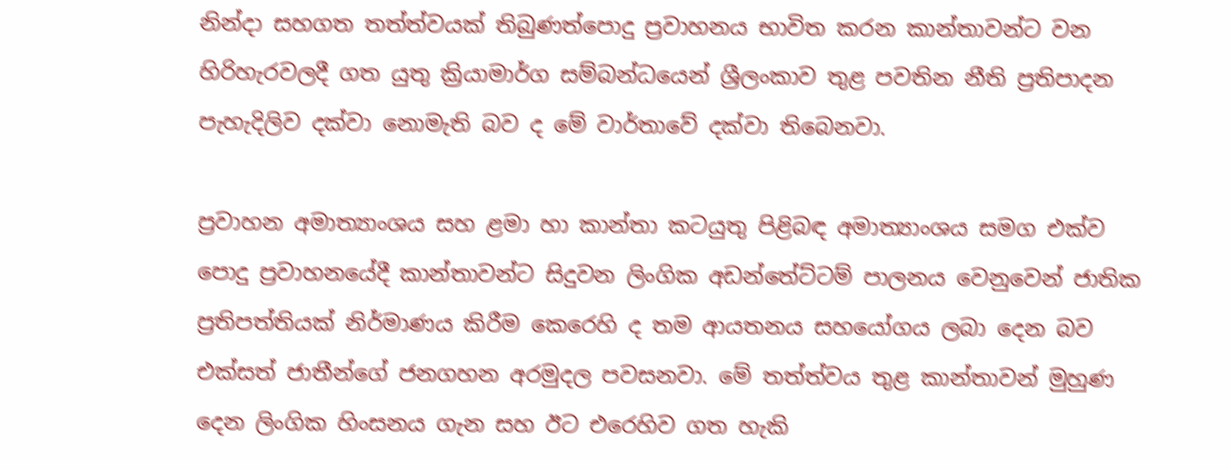නින්දා සහගත තත්ත්වයක් තිබුණත්පොදු ප්‍රවාහනය භාවිත කරන කාන්තාවන්ට වන හිරිහැරවලදී ගත යුතු ක්‍රියාමාර්ග සම්බන්ධයෙන් ශ්‍රීලංකාව තුළ පවතින නීති ප්‍රතිපාදන පැහැදිලිව දක්වා නොමැති බව ද මේ වාර්තාවේ දක්වා තිබෙනවා.

ප්‍රවාහන අමාත්‍යාංශය සහ ළමා හා කාන්තා කටයුතු පිළිබඳ අමාත්‍යාංශය සමග එක්ව පොදු ප්‍රවාහනයේදී කාන්තාවන්ට සිදුවන ලිංගික අඩන්තේට්ටම් පාලනය වෙනුවෙන් ජාතික ප්‍රතිපත්තියක් නිර්මාණය කිරීම කෙරෙහි ද තම ආයතනය සහයෝගය ලබා දෙන බව එක්සත් ජාතීන්ගේ ජනගහන අරමුදල පවසනවා. මේ තත්ත්වය තුළ කාන්තාවන් මුහුණ දෙන ලිංගික හිංසනය ගැන සහ ඊට එරෙහිව ගත හැකි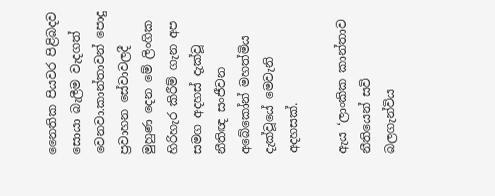නෛතික පියවර පිළිබදව සොයා බැලීම වැදගත් වෙනවා.කාන්තාවන් පොදු ප්‍රවාහන සේවාවලදී මුහුණ දෙන මේ ලිංගික හිරිහැර කිරීම් ගැන අප සමග අදහස් දැක්වූ නීතිඥ සංජීවන අබේකෝන් මහත්මිය දැක්වූයේ මෙවැනි අදහසක්.

ඇය ‘ලාංකික කාන්තාව නීතියෙන් සවි බලගැන්විය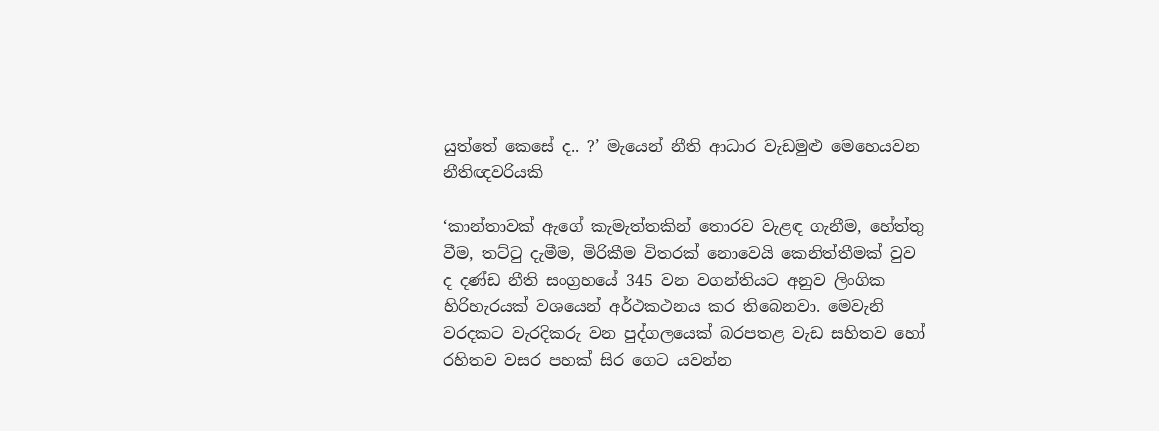යුත්තේ කෙසේ ද.. ?’ මැයෙන් නීති ආධාර වැඩමුළු මෙහෙයවන නීතිඥවරියකි

‘කාන්තාවක් ඇගේ කැමැත්තකින් තොරව වැළඳ ගැනීම, හේත්තු වීම, තට්ටු දැමීම, මිරිකීම විතරක් නොවෙයි කෙනිත්තීමක් වුව ද දණ්ඩ නීති සංග්‍රහයේ 345 වන වගන්තියට අනුව ලිංගික හිරිහැරයක් වශයෙන් අර්ථකථනය කර තිබෙනවා. මෙවැනි වරදකට වැරදිකරු වන පුද්ගලයෙක් බරපතළ වැඩ සහිතව හෝ රහිතව වසර පහක් සිර ගෙට යවන්න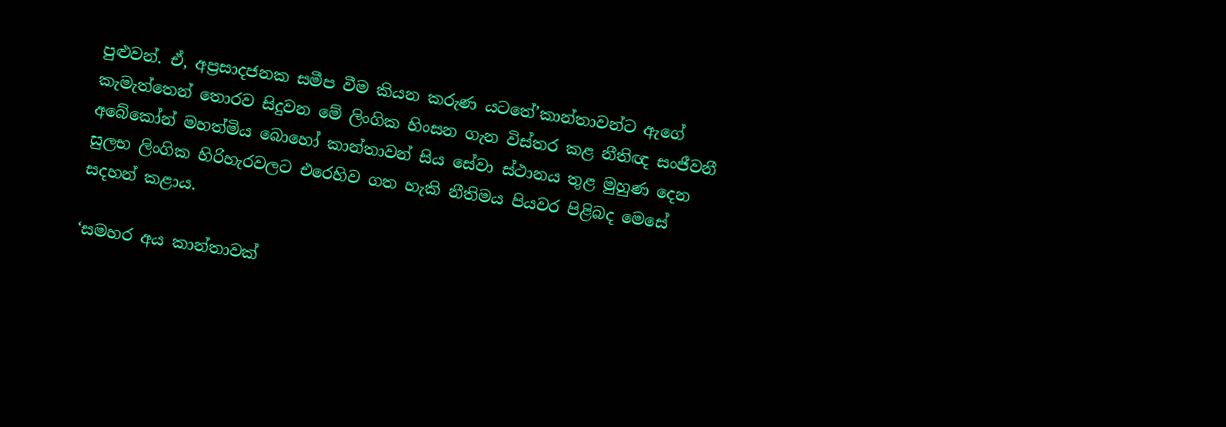පුළුවන්. ඒ, අප්‍රසාදජනක සමීප වීම කියන කරුණ යටතේ’කාන්තාවන්ට ඇගේ කැමැත්තෙන් තොරව සිදුවන මේ ලිංගික හිංසන ගැන විස්තර කළ නීතිඥ සංජීවනී අබේකෝන් මහත්මිය බොහෝ කාන්තාවන් සිය සේවා ස්ථානය තුළ මුහුණ දෙන සුලභ ලිංගික හිරිහැරවලට එරෙහිව ගත හැකි නීතිමය පියවර පිළිබද මෙසේ සදහන් කළාය.

‘සමහර අය කාන්තාවක්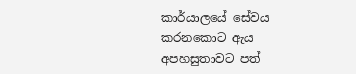කාර්යාලයේ සේවය කරනකොට ඇය අපහසුතාවට පත්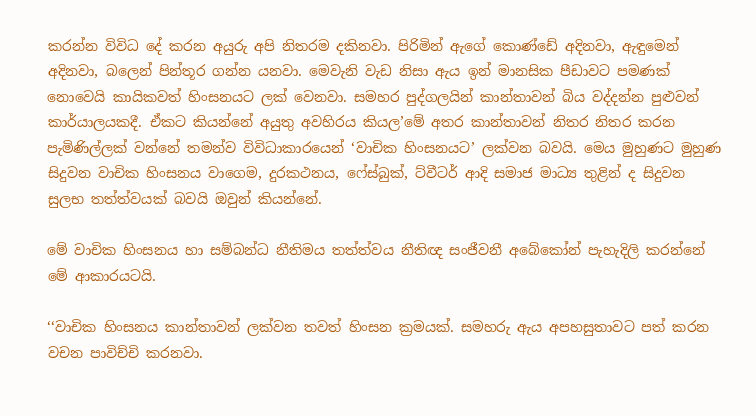කරන්න විවිධ දේ කරන අයුරු අපි නිතරම දකිනවා. පිරිමින් ඇගේ කොණ්ඩේ අදිනවා, ඇඳුමෙන් අදිනවා, බලෙන් පින්තූර ගන්න යනවා. මෙවැනි වැඩ නිසා ඇය ඉන් මානසික පීඩාවට පමණක් නොවෙයි කායිකවත් හිංසනයට ලක් වෙනවා. සමහර පුද්ගලයින් කාන්තාවන් බිය වද්දන්න පුළුවන් කාර්යාලයකදී. ඒකට කියන්නේ අයුතු අවහිරය කියල’මේ අතර කාන්තාවන් නිතර නිතර කරන පැමිණිල්ලක් වන්නේ තමන්ව විවිධාකාරයෙන් ‘වාචික හිංසනයට’ ලක්වන බවයි. මෙය මුහුණට මුහුණ සිදුවන වාචික හිංසනය වාගෙම, දුරකථනය, ෆේස්බුක්, ට්වීටර් ආදි සමාජ මාධ්‍ය තුළින් ද සිදුවන සුලභ තත්ත්වයක් බවයි ඔවුන් කියන්නේ.

මේ වාචික හිංසනය හා සම්බන්ධ නීතිමය තත්ත්වය නීතිඥ සංජීවනී අබේකෝන් පැහැදිලි කරන්නේ මේ ආකාරයටයි.

‘‘වාචික හිංසනය කාන්තාවන් ලක්වන තවත් හිංසන ක්‍රමයක්. සමහරු ඇය අපහසුතාවට පත් කරන වචන පාවිච්චි කරනවා.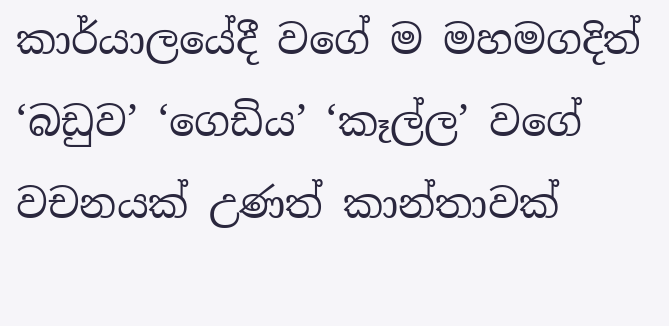කාර්යාලයේදී වගේ ම මහමගදිත් ‘බඩුව’ ‘ගෙඩිය’ ‘කෑල්ල’ වගේ වචනයක් උණත් කාන්තාවක්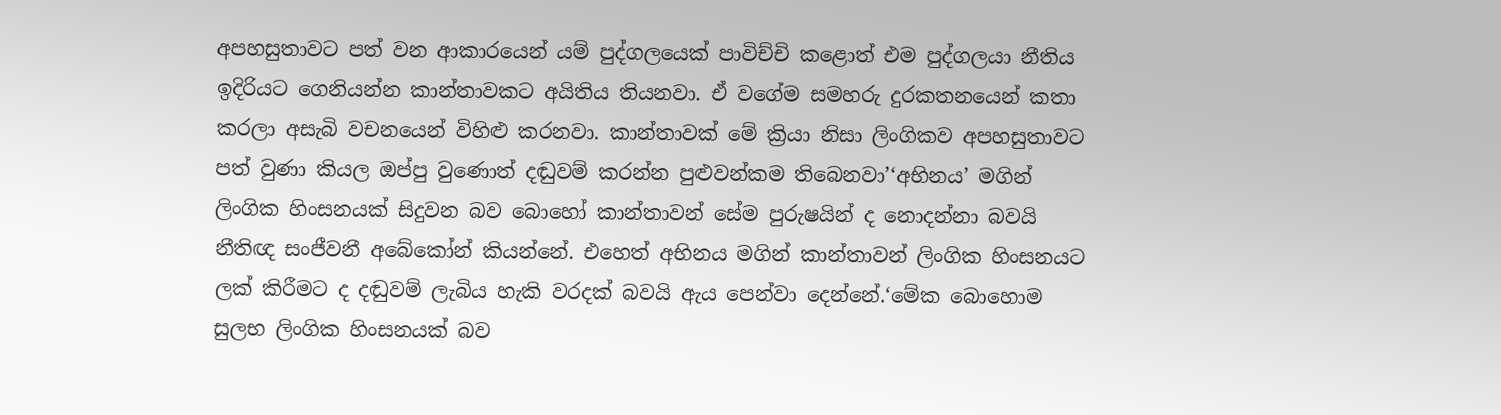අපහසුතාවට පත් වන ආකාරයෙන් යම් පුද්ගලයෙක් පාවිච්චි කළොත් එම පුද්ගලයා නීතිය ඉදිරියට ගෙනියන්න කාන්තාවකට අයිතිය තියනවා. ඒ වගේම සමහරු දුරකතනයෙන් කතා කරලා අසැබි වචනයෙන් විහිළු කරනවා. කාන්තාවක් මේ ක්‍රියා නිසා ලිංගිකව අපහසුතාවට පත් වුණා කියල ඔප්පු වුණොත් දඬුවම් කරන්න පුළුවන්කම තිබෙනවා’‘අභිනය’ මගින් ලිංගික හිංසනයක් සිදුවන බව බොහෝ කාන්තාවන් සේම පුරුෂයින් ද නොදන්නා බවයි නීතිඥ සංජීවනී අබේකෝන් කියන්නේ. එහෙත් අභිනය මගින් කාන්තාවන් ලිංගික හිංසනයට ලක් කිරීමට ද දඬුවම් ලැබිය හැකි වරදක් බවයි ඇය පෙන්වා දෙන්නේ.‘මේක බොහොම සුලභ ලිංගික හිංසනයක් බව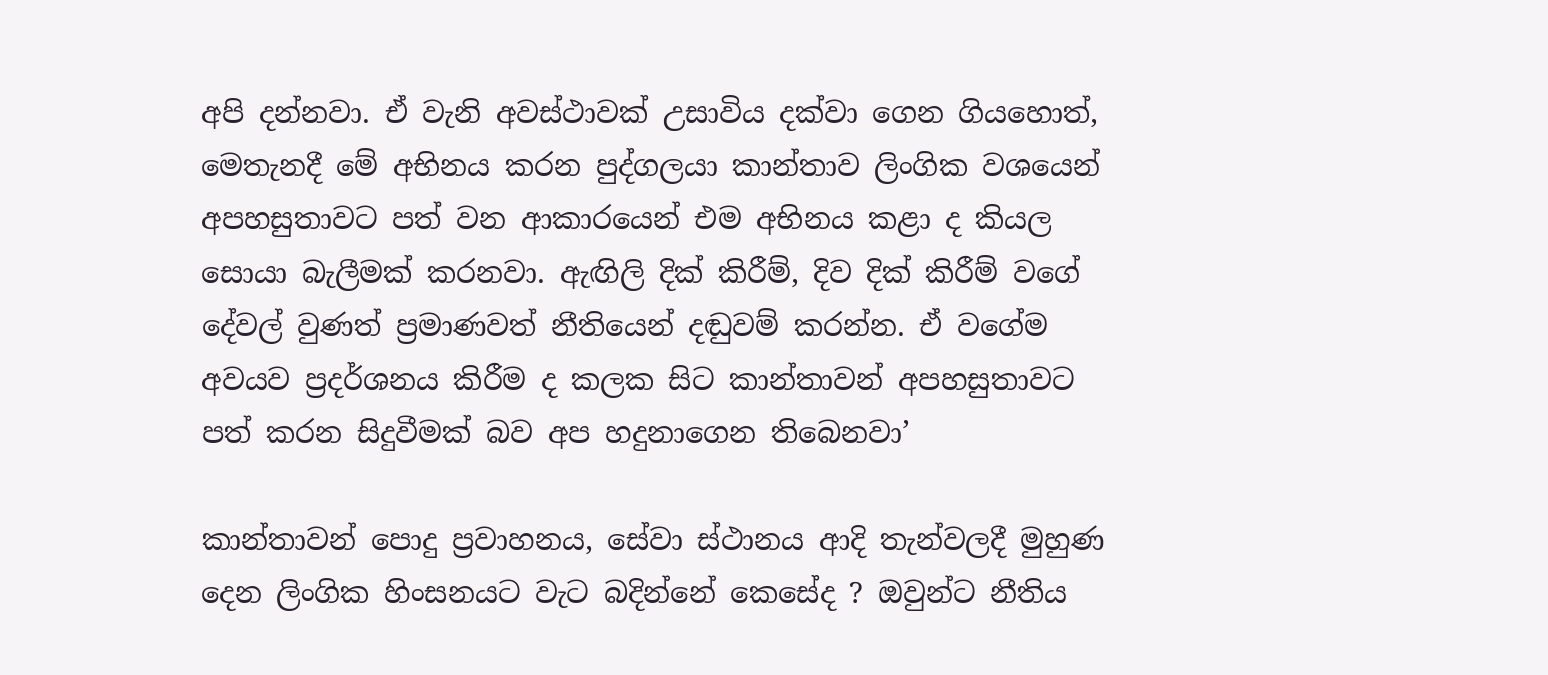අපි දන්නවා. ඒ වැනි අවස්ථාවක් උසාවිය දක්වා ගෙන ගියහොත්, මෙතැනදී මේ අභිනය කරන පුද්ගලයා කාන්තාව ලිංගික වශයෙන් අපහසුතාවට පත් වන ආකාරයෙන් එම අභිනය කළා ද කියල සොයා බැලීමක් කරනවා. ඇඟිලි දික් කිරීම්, දිව දික් කිරීම් වගේ දේවල් වුණත් ප්‍රමාණවත් නීතියෙන් දඬුවම් කරන්න. ඒ වගේම අවයව ප්‍රදර්ශනය කිරීම ද කලක සිට කාන්තාවන් අපහසුතාවට පත් කරන සිදුවීමක් බව අප හදුනාගෙන තිබෙනවා’

කාන්තාවන් පොදු ප්‍රවාහනය, සේවා ස්ථානය ආදි තැන්වලදී මුහුණ දෙන ලිංගික හිංසනයට වැට බදින්නේ කෙසේද ? ඔවුන්ට නීතිය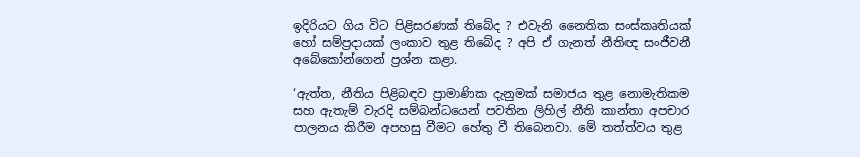ඉදිරියට ගිය විට පිළිසරණක් තිබේද ? එවැනි නෛතික සංස්කෘතියක් හෝ සම්ප්‍රදායක් ලංකාව තුළ තිබේද ? අපි ඒ ගැනත් නීතිඥ සංජීවනී අබේකෝන්ගෙන් ප්‍රශ්න කළා.

‘ඇත්ත, නීතිය පිළිබඳව ප්‍රාමාණික දැනුමක් සමාජය තුළ නොමැතිකම සහ ඇතැම් වැරදි සම්බන්ධයෙන් පවතින ලිහිල් නීති කාන්තා අපචාර පාලනය කිරීම අපහසු වීමට හේතු වී තිබෙනවා. මේ තත්ත්වය තුළ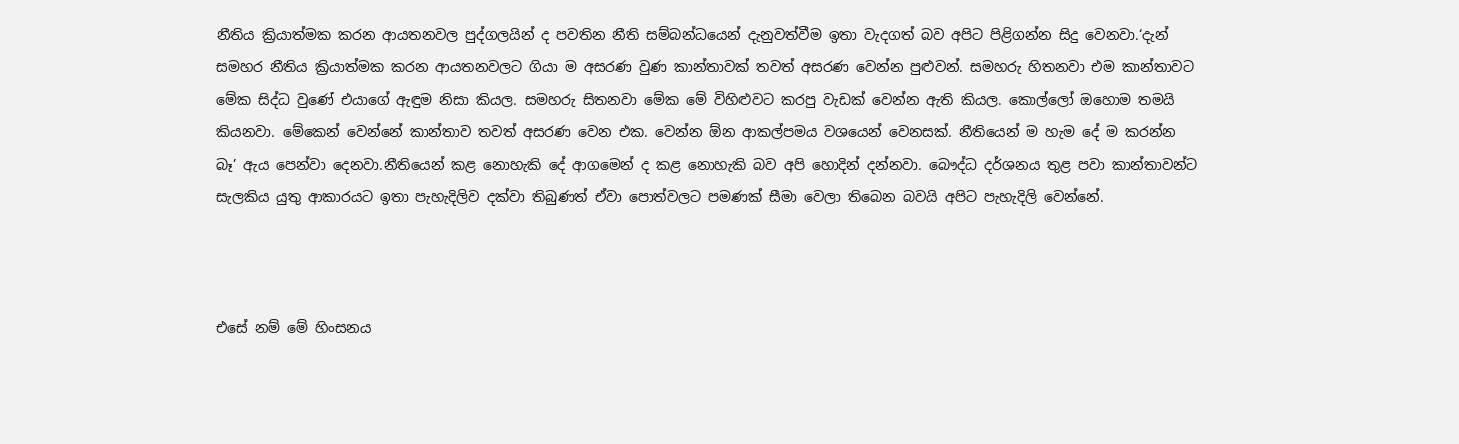නීතිය ක්‍රියාත්මක කරන ආයතනවල පුද්ගලයින් ද පවතින නීති සම්බන්ධයෙන් දැනුවත්වීම ඉතා වැදගත් බව අපිට පිළිගන්න සිදු වෙනවා.‘දැන් සමහර නීතිය ක්‍රියාත්මක කරන ආයතනවලට ගියා ම අසරණ වුණ කාන්තාවක් තවත් අසරණ වෙන්න පුළුවන්. සමහරු හිතනවා එම කාන්තාවට මේක සිද්ධ වුණේ එයාගේ ඇඳුම නිසා කියල. සමහරු සිතනවා මේක මේ විහිළුවට කරපු වැඩක් වෙන්න ඇති කියල. කොල්ලෝ ඔහොම තමයි කියනවා. මේකෙන් වෙන්නේ කාන්තාව තවත් අසරණ වෙන එක. වෙන්න ඕන ආකල්පමය වශයෙන් වෙනසක්. නීතියෙන් ම හැම දේ ම කරන්න බෑ’ ඇය පෙන්වා දෙනවා.නීතියෙන් කළ නොහැකි දේ ආගමෙන් ද කළ නොහැකි බව අපි හොදින් දන්නවා. බෞද්ධ දර්ශනය තුළ පවා කාන්තාවන්ට සැලකිය යුතු ආකාරයට ඉතා පැහැදිලිව දක්වා තිබුණත් ඒවා පොත්වලට පමණක් සීමා වෙලා තිබෙන බවයි අපිට පැහැදිලි වෙන්නේ.



එසේ නම් මේ හිංසනය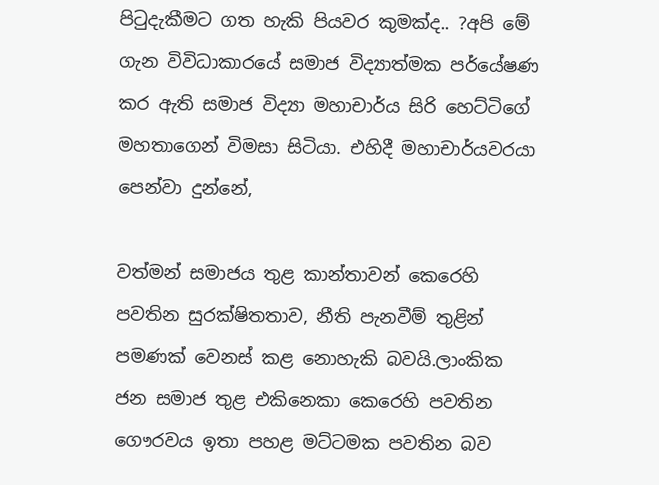පිටුදැකීමට ගත හැකි පියවර කුමක්ද.. ?අපි මේ ගැන විවිධාකාරයේ සමාජ විද්‍යාත්මක පර්යේෂණ කර ඇති සමාජ විද්‍යා මහාචාර්ය සිරි හෙට්ටිගේ මහතාගෙන් විමසා සිටියා. එහිදී මහාචාර්යවරයා පෙන්වා දුන්නේ,

වත්මන් සමාජය තුළ කාන්තාවන් කෙරෙහි පවතින සුරක්ෂිතතාව, නීති පැනවීම් තුළින් පමණක් වෙනස් කළ නොහැකි බවයි.ලාංකික ජන සමාජ තුළ එකිනෙකා කෙරෙහි පවතින ගෞරවය ඉතා පහළ මට්ටමක පවතින බව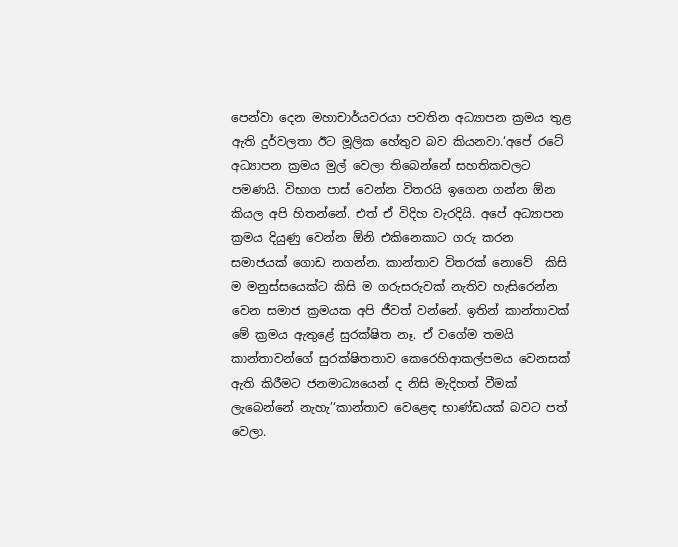පෙන්වා දෙන මහාචාර්යවරයා පවතින අධ්‍යාපන ක්‍රමය තුළ ඇති දුර්වලතා ඊට මූලික හේතුව බව කියනවා.‘අපේ රටේ අධ්‍යාපන ක්‍රමය මුල් වෙලා තිබෙන්නේ සහතිකවලට පමණයි. විභාග පාස් වෙන්න විතරයි ඉගෙන ගන්න ඕන කියල අපි හිතන්නේ. එත් ඒ විදිහ වැරදියි. අපේ අධ්‍යාපන ක්‍රමය දියුණු වෙන්න ඕනි එකිනෙකාට ගරු කරන සමාජයක් ගොඩ නගන්න. කාන්තාව විතරක් නොවේ  කිසි ම මනුස්සයෙක්ට කිසි ම ගරුසරුවක් නැතිව හැසිරෙන්න වෙන සමාජ ක්‍රමයක අපි ජීවත් වන්නේ. ඉතින් කාන්තාවක් මේ ක්‍රමය ඇතුළේ සුරක්ෂිත නෑ. ඒ වගේම තමයි කාන්තාවන්ගේ සුරක්ෂිතතාව කෙරෙහිආකල්පමය වෙනසක් ඇති කිරීමට ජනමාධ්‍යයෙන් ද නිසි මැදිහත් වීමක් ලැබෙන්නේ නැහැ’‘කාන්තාව වෙළෙඳ භාණ්ඩයක් බවට පත් වෙලා.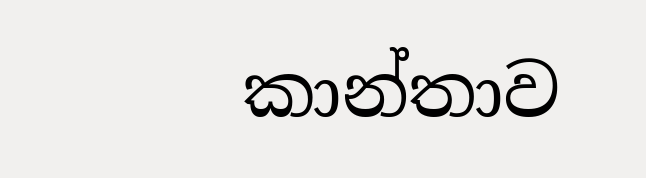කාන්තාව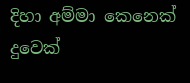දිහා අම්මා කෙනෙක් දුවෙක්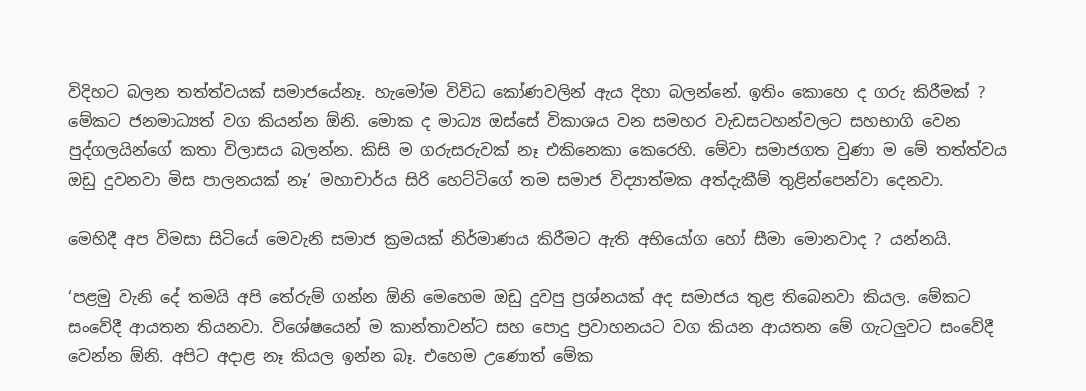විදිහට බලන තත්ත්වයක් සමාජයේනෑ. හැමෝම විවිධ කෝණවලින් ඇය දිහා බලන්නේ. ඉතිං කොහෙ ද ගරු කිරීමක් ? මේකට ජනමාධ්‍යත් වග කියන්න ඕනි. මොක ද මාධ්‍ය ඔස්සේ විකාශය වන සමහර වැඩසටහන්වලට සහභාගි වෙන පුද්ගලයින්ගේ කතා විලාසය බලන්න. කිසි ම ගරුසරුවක් නෑ එකිනෙකා කෙරෙහි. මේවා සමාජගත වුණා ම මේ තත්ත්වය ඔඩු දුවනවා මිස පාලනයක් නෑ’ මහාචාර්ය සිරි හෙට්ටිගේ තම සමාජ විද්‍යාත්මක අත්දැකීම් තුළින්පෙන්වා දෙනවා.

මෙහිදී අප විමසා සිටියේ මෙවැනි සමාජ ක්‍රමයක් නිර්මාණය කිරීමට ඇති අභියෝග හෝ සීමා මොනවාද ? යන්නයි.

‘පළමු වැනි දේ තමයි අපි තේරුම් ගන්න ඕනි මෙහෙම ඔඩු දුවපු ප්‍රශ්නයක් අද සමාජය තුළ තිබෙනවා කියල. මේකට සංවේදී ආයතන තියනවා. විශේෂයෙන් ම කාන්තාවන්ට සහ පොදු ප්‍රවාහනයට වග කියන ආයතන මේ ගැටලුවට සංවේදී වෙන්න ඕනි. අපිට අදාළ නෑ කියල ඉන්න බෑ. එහෙම උණොත් මේක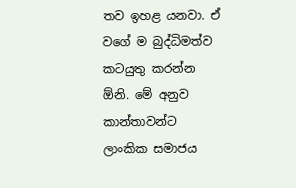තව ඉහළ යනවා. ඒ වගේ ම බුද්ධිමත්ව කටයුතු කරන්න ඕනි. මේ අනුව කාන්තාවන්ට ලාංකික සමාජය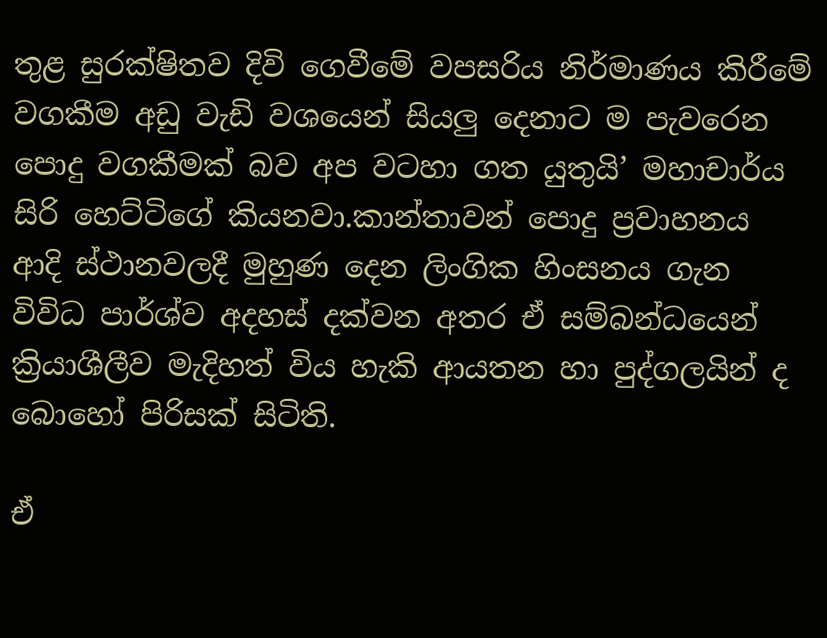තුළ සුරක්ෂිතව දිවි ගෙවීමේ වපසරිය නිර්මාණය කිරීමේ වගකීම අඩු වැඩි වශයෙන් සියලු දෙනාට ම පැවරෙන පොදු වගකීමක් බව අප වටහා ගත යුතුයි’ මහාචාර්ය සිරි හෙට්ටිගේ කියනවා.කාන්තාවන් පොදු ප්‍රවාහනය ආදි ස්ථානවලදී මුහුණ දෙන ලිංගික හිංසනය ගැන විවිධ පාර්ශ්ව අදහස් දක්වන අතර ඒ සම්බන්ධයෙන් ක්‍රියාශීලීව මැදිහත් විය හැකි ආයතන හා පුද්ගලයින් ද බොහෝ පිරිසක් සිටිති.

ඒ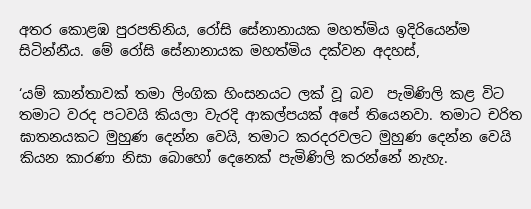අතර කොළඹ පුරපතිනිය, රෝසි සේනානායක මහත්මිය ඉදිරියෙන්ම සිටින්නීය. මේ රෝසි සේනානායක මහත්මිය දක්වන අදහස්,

‘යම් කාන්තාවක් තමා ලිංගික හිංසනයට ලක් වූ බව  පැමිණිලි කළ විට තමාට වරද පටවයි කියලා වැරදි ආකල්පයක් අපේ තියෙනවා. තමාට චරිත ඝාතනයකට මුහුණ දෙන්න වෙයි, තමාට කරදරවලට මුහුණ දෙන්න වෙයි කියන කාරණා නිසා බොහෝ දෙනෙක් පැමිණිලි කරන්නේ නැහැ.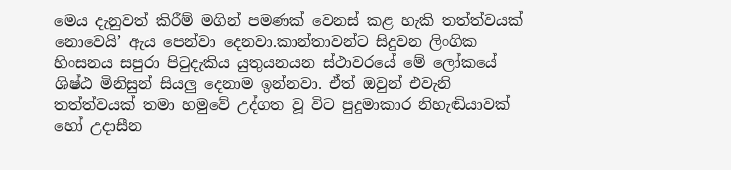මෙය දැනුවත් කිරීම් මගින් පමණක් වෙනස් කළ හැකි තත්ත්වයක් නොවෙයි’ ඇය පෙන්වා දෙනවා.කාන්තාවන්ට සිදුවන ලිංගික හිංසනය සපුරා පිටුදැකිය යුතුයනයන ස්ථාවරයේ මේ ලෝකයේ ශිෂ්ඨ මිනිසුන් සියලු දෙනාම ඉන්නවා. ඒත් ඔවුන් එවැනි තත්ත්වයක් තමා හමුවේ උද්ගත වූ විට පුදුමාකාර නිහැඬියාවක් හෝ උදාසීන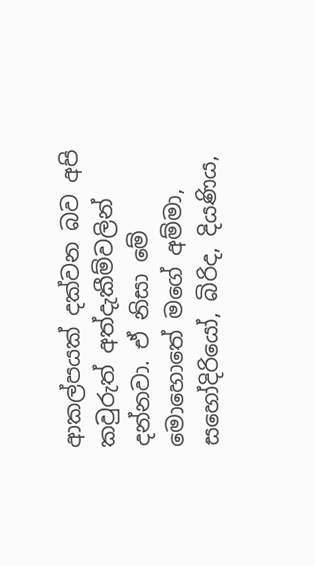ආකල්පයක් දක්වන බව අපි කවුරුත් අත්දැකීම්වලින් දන්නවා. ඒ නිසා මේ මොහොතේ මගේ අම්මා, සහෝදිරියෝ, බිරිද, දියණිය,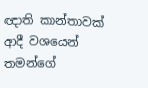ඥාති කාන්තාවක් ආදී වශයෙන් තමන්ගේ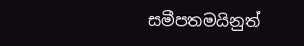සමීපතමයිනුත්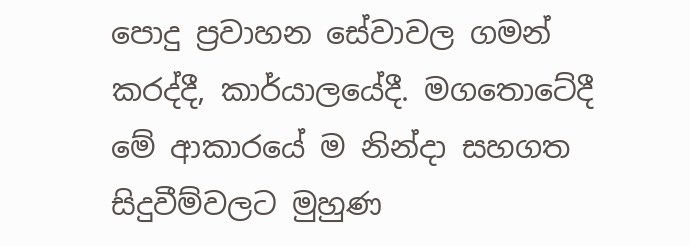පොදු ප්‍රවාහන සේවාවල ගමන් කරද්දී, කාර්යාලයේදී. මගතොටේදී මේ ආකාරයේ ම නින්දා සහගත සිදුවීම්වලට මුහුණ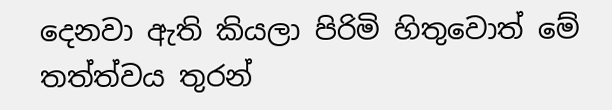දෙනවා ඇති කියලා පිරිමි හිතුවොත් මේ තත්ත්වය තුරන්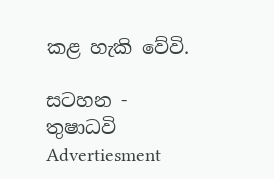කළ හැකි වේවි.

සටහන - තුෂාධවි
Advertiesment